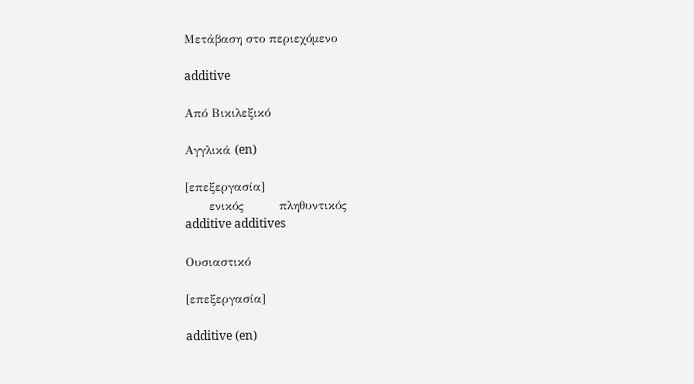Μετάβαση στο περιεχόμενο

additive

Από Βικιλεξικό

Αγγλικά (en)

[επεξεργασία]
      ενικός         πληθυντικός
additive additives

Ουσιαστικό

[επεξεργασία]

additive (en)